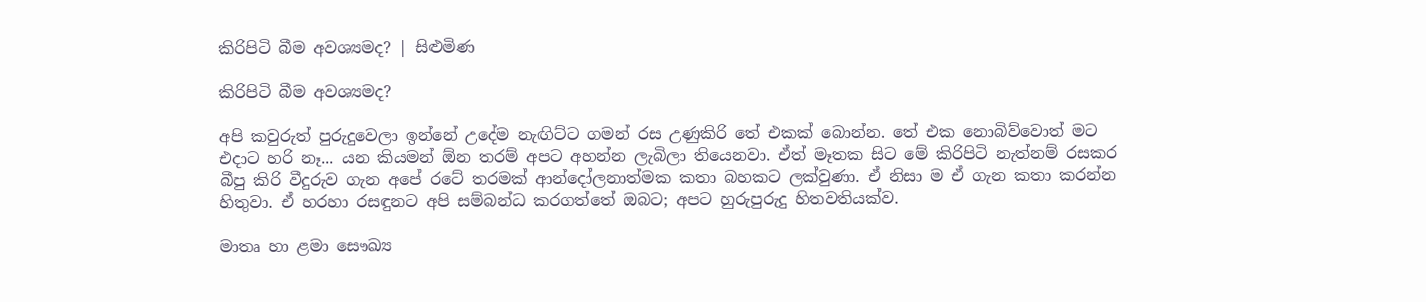කිරිපිටි බීම අවශ්‍යමද? | සිළුමිණ

කිරිපිටි බීම අවශ්‍යමද?

අපි කවුරුත් පුරුදුවෙලා ඉන්නේ ‍උදේම නැඟිට්ට ගමන් රස උණුකිරි තේ එකක් බොන්න. තේ එක නොබිව්වොත් මට එදාට හරි නෑ... යන කියමන් ඕන තරම් අපට අහන්න ලැබිලා තියෙනවා. ඒත් මෑතක සිට මේ කිරිපිටි නැත්නම් රසකර බීපු කිරි වීදුරුව ගැන අපේ රටේ තරමක් ආන්දෝලනාත්මක කතා බහකට ලක්වුණා. ඒ නිසා ම ඒ ගැන කතා කරන්න හිතුවා. ඒ හරහා රසඳුනට අපි සම්බන්ධ කරගත්තේ ඔබට; අපට හුරුපුරුදු හිතවතියක්ව.

මාතෘ හා ළමා සෞඛ්‍ය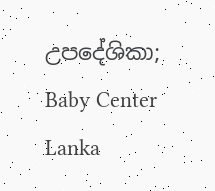උපදේශිකා; Baby Center Lanka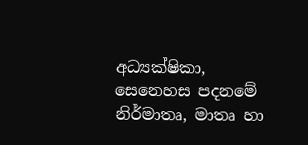අධ්‍යක්ෂිකා, සෙනෙහස පදනමේ නිර්මාතෘ, මාතෘ හා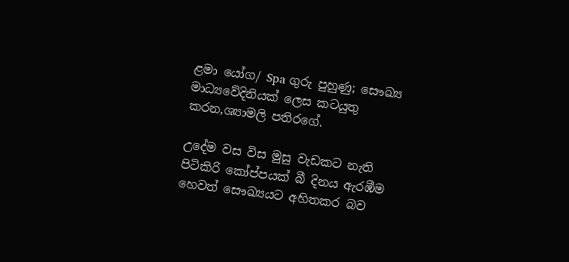ළමා යෝග/ Spa ගුරු පුහුණු; සෞඛ්‍ය මාධ්‍යවේදිනියක් ලෙස කටයුතු කරන,ශ්‍යාමලි පතිරගේ.

උදේම වස විස මුසු වැඩකට නැති පිටිකිරි කෝප්පයක් බී දිනය ඇරඹීම හෙවත් සෞඛ්‍යයට අහිතකර බව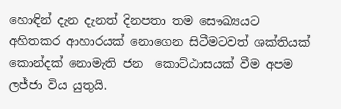හොඳින් දැන දැනත් දිනපතා තම සෞඛ්‍යයට අහිතකර ආහාරයක් නොගෙන සිටීමටවත් ශක්තියක් කොන්දක් නොමැති ජන  ‍කොට්ඨාසයක් වීම අපම ලජ්ජා විය යුතුයි.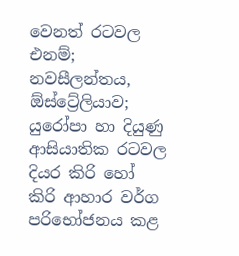වෙනත් රටවල එනම්; නවසීලන්තය, ඕස්ට්‍රේලියාව; යුරෝපා හා දියුණු ආසියාතික රටවල දියර කිරි හෝ කිරි ආහාර වර්ග පරිභෝජනය කළ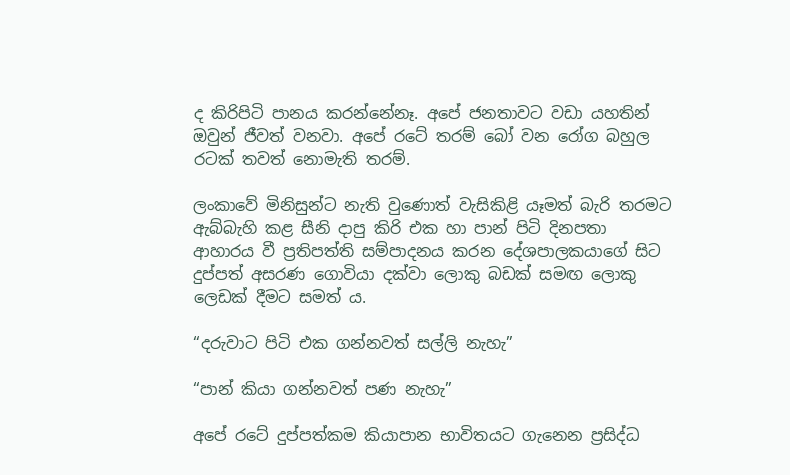ද කිරිපිටි පානය කරන්නේනෑ. අපේ ජනතාවට වඩා යහතින් ඔවුන් ජීවත් වනවා. අපේ රටේ තරම් බෝ වන රෝග බහුල රටක් තවත් නොමැති තරම්.

ලංකාවේ මිනිසුන්ට නැති වුණොත් වැසිකිළි යෑමත් බැරි තරමට ඇබ්බැහි කළ සීනි දාපු කිරි එක හා පාන් පිටි දිනපතා ආහාරය වී ප්‍රතිපත්ති සම්පාදනය කරන දේශපාලකයාගේ සිට දුප්පත් අසරණ ගොවියා දක්වා ලොකු බඩක් සමඟ ලොකු ලෙඩක් දීමට සමත් ය.

“දරුවාට පිටි එක ගන්නවත් සල්ලි නැහැ”

“පාන් කියා ගන්නවත් පණ නැහැ”

අපේ රටේ දුප්පත්කම කියාපාන භාවිතයට ගැනෙන ප්‍රසිද්ධ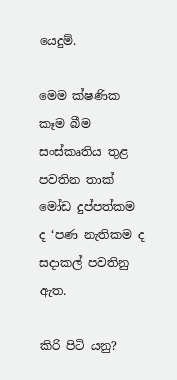යෙදුම්.

මෙම ක්ෂණික කෑම බීම සංස්කෘතිය තුළ පවතින තාක් මෝඩ දුප්පත්කම ද ‘පණ නැතිකම ද සදාකල් පවතිනු ඇත.

කිරි පිටි යනු?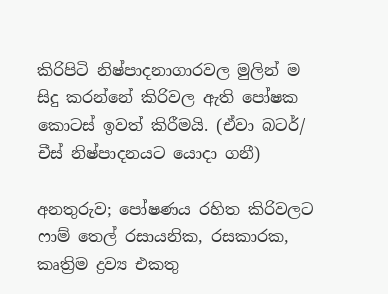කිරිපිටි නිෂ්පාදනාගාරවල මුලින් ම සිදු කරන්නේ කිරිවල ඇති පෝෂක කොටස් ඉවත් කිරීමයි. (ඒවා බටර්/ චීස් නිෂ්පාදනයට යොදා ගනී)

අනතුරුව; පෝෂණය රහිත කිරිවලට ෆාම් තෙල් රසායනික, රසකාරක, කෘත්‍රිම ද්‍රව්‍ය එකතු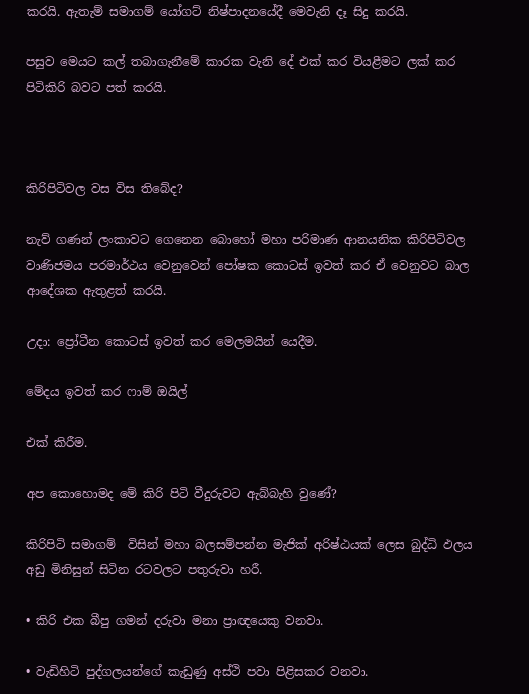කරයි. ඇතැම් සමාගම් යෝගට් නිෂ්පාදනයේදී මෙවැනි දෑ සිදු කරයි.

පසුව මෙයට කල් තබාගැනීමේ කාරක වැනි දේ එක් කර වියළීමට ලක් කර පිටිකිරි බවට පත් කරයි.



කිරිපිටිවල වස විස තිබේද?

නැව් ගණන් ලංකාවට ගෙනෙන බොහෝ මහා පරිමාණ ආනයනික කිරිපිටිවල වාණිජමය පරමාර්ථය වෙනුවෙන් පෝෂක කොටස් ඉවත් කර ඒ වෙනුවට බාල ආදේශක ඇතුළත් කරයි.

උදා: ප්‍රෝටීන කොටස් ඉවත් කර මෙලමයින් යෙදීම.

මේදය ඉවත් කර ෆාම් ඔයිල්

එක් කිරීම.

අප කොහොමද මේ කිරි පිටි වීදුරුවට ඇබ්බැහි වුණේ?

කිරිපිටි සමාගම්  ‍විසින් මහා බලසම්පන්න මැජික් අරිෂ්ඨයක් ලෙස බුද්ධි ඵලය අඩු මිනිසුන් සිටින රටවලට පතුරුවා හරී.

• කිරි එක බීපු ගමන් දරුවා මනා ප්‍රාඥයෙකු වනවා.

• වැඩිහිටි පුද්ගලයන්ගේ කැඩුණු අස්ථි පවා පිළිසකර වනවා.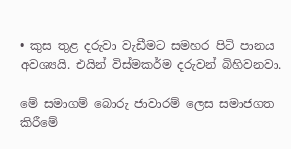• කුස තුළ දරුවා වැඩීමට සමහර පිටි පානය අවශ්‍යයි. එයින් විස්මකර්ම දරුවන් බිහිවනවා.

මේ සමාගම් බොරු ජාවාරම් ලෙස සමාජගත කිරීමේ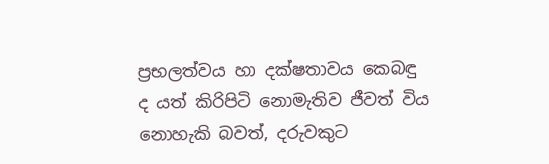ප්‍රභලත්වය හා දක්ෂතාවය කෙබඳු ද යත් කිරිපිටි නොමැතිව ජීවත් විය නොහැකි බවත්, දරුවකුට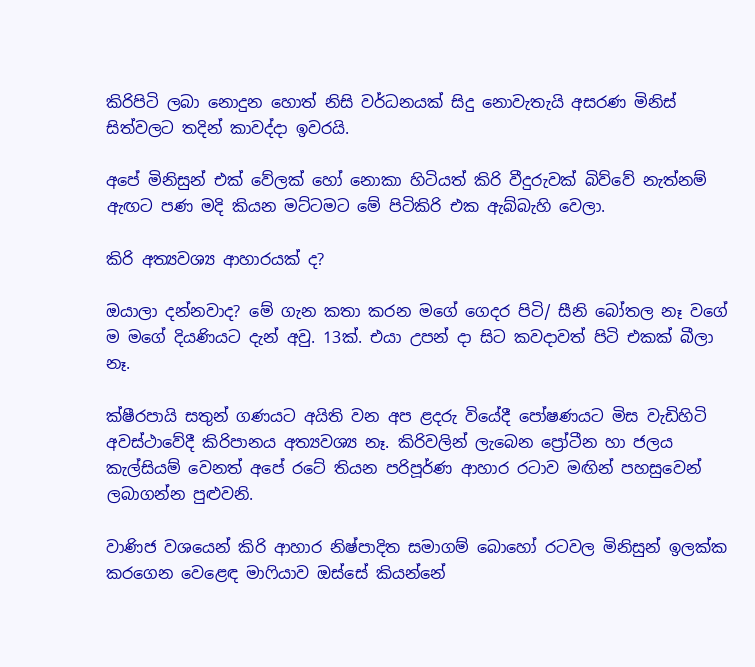කිරිපිටි ලබා නොදුන හොත් නිසි වර්ධනයක් සිදු නොවැතැයි අසරණ මිනිස් සිත්වලට තදින් කාවද්දා ඉවරයි.

අපේ මිනිසුන් එක් වේලක් හෝ නොකා හිටියත් කිරි වීදුරුවක් බිව්වේ නැත්නම් ඇඟට පණ මදි කියන මට්ටමට මේ පිටිකිරි එක ඇබ්බැහි වෙලා.

කිරි අත්‍යවශ්‍ය ආහාරයක් ද?

ඔයාලා දන්නවාද? මේ ගැන කතා කරන මගේ ගෙදර පිටි/ සීනි බෝතල නෑ වගේ ම මගේ දියණියට දැන් අවු. 13ක්. එයා උපන් දා සිට කවදාවත් පිටි එකක් බීලා නෑ.

ක්ෂීරපායි සතුන් ගණයට අයිති වන අප ළදරු වියේදී පෝෂණයට මිස වැඩිහිටි අවස්ථාවේදී කිරිපානය අත්‍යවශ්‍ය නෑ. කිරිවලින් ලැබෙන ප්‍රෝටීන හා ජලය කැල්සියම් වෙනත් අපේ රටේ තියන පරිපූර්ණ ආහාර රටාව මඟින් පහසුවෙන් ලබාගන්න පුළුවනි.

වාණිජ වශයෙන් කිරි ආහාර නිෂ්පාදිත සමාගම් බොහෝ රටවල මිනිසුන් ඉලක්ක කරගෙන වෙළෙඳ මාෆියාව ඔස්සේ කියන්නේ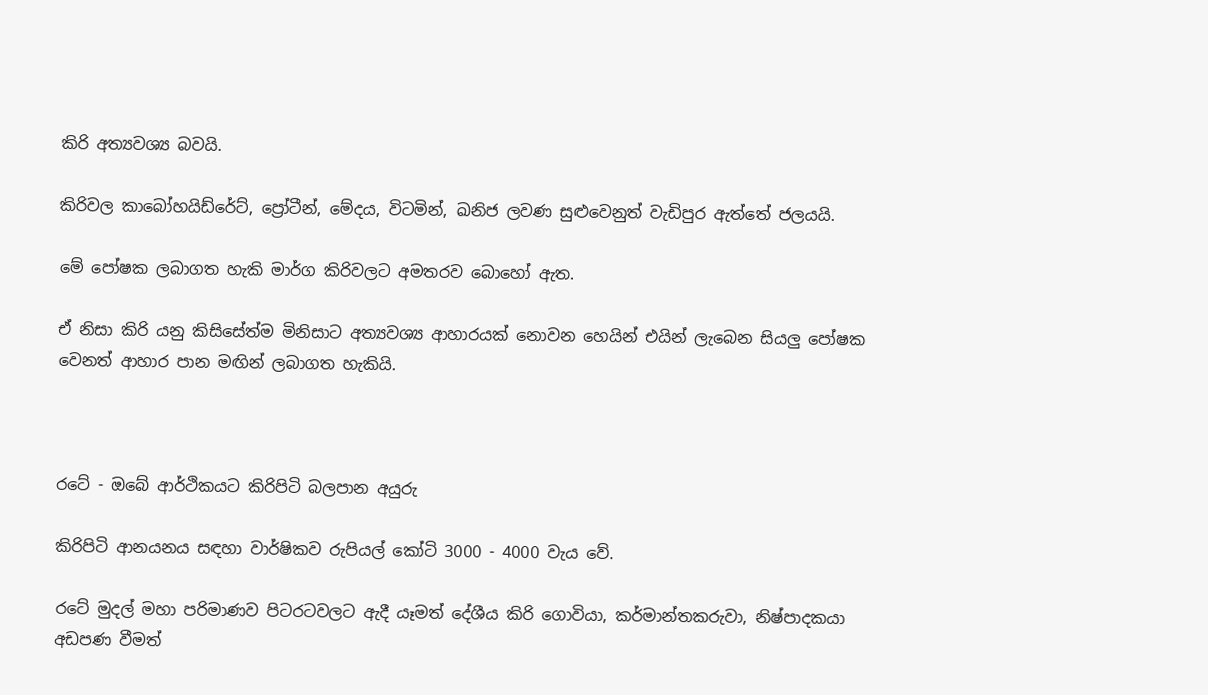කිරි අත්‍යවශ්‍ය බවයි.

කිරිවල කාබෝහයිඩ්රේට්, ප්‍රෝටීන්, මේදය, විටමින්, ඛනිජ ලවණ සුළුවෙනුත් වැඩිපුර ඇත්තේ ජලයයි.

මේ පෝෂක ලබාගත හැකි මාර්ග කිරිවලට අමතරව බොහෝ ඇත.

ඒ නිසා කිරි යනු කිසිසේත්ම මිනිසාට අත්‍යවශ්‍ය ආහාරයක් නොවන හෙයින් එයින් ලැබෙන සියලු පෝෂක වෙනත් ආහාර පාන මඟින් ලබාගත හැකියි.



රටේ - ඔබේ ආර්ථිකයට කිරිපිටි බලපාන අයුරු

කිරිපිටි ආනයනය සඳහා වාර්ෂිකව රුපියල් කෝටි 3000 - 4000 වැය වේ.

රටේ මුදල් මහා පරිමාණව පිටරටවලට ඇදී යෑමත් දේශීය කිරි ගොවියා, කර්මාන්තකරුවා, නිෂ්පාදකයා අඩපණ වීමත්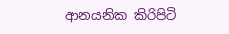ආනයනික කිරිපිටි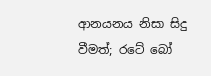ආනයනය නිසා සිදු වීමත්; රටේ බෝ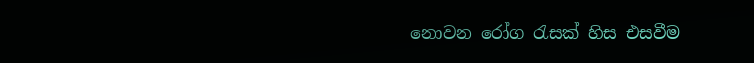නොවන රෝග රැසක් හිස එසවීම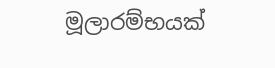මූලාරම්භයක්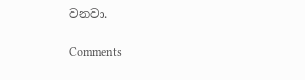වනවා.

Comments